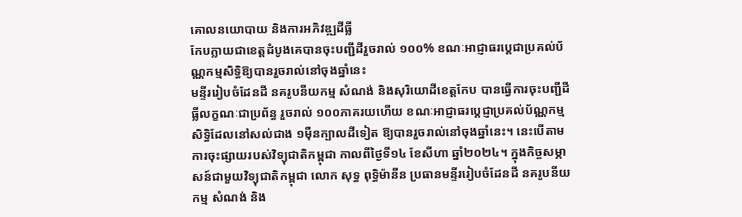គោលនយោបាយ និងការអភិវឌ្ឍដីធ្លី
កែបក្លាយជាខេត្តដំបូងគេបានចុះបញ្ជីដីរួចរាល់ ១០០% ខណៈអាជ្ញាធរប្តេជាប្រគល់ប័ណ្ណកម្មសិទ្ធិឱ្យបានរួចរាល់នៅចុងឆ្នាំនេះ
មន្ទីររៀបចំដែនដី នគរូបនីយកម្ម សំណង់ និងសុរិយោដីខេត្តកែប បានធ្វើការចុះបញ្ជីដីធ្លីលក្ខណៈជាប្រព័ន្ធ រួចរាល់ ១០០ភាគរយហើយ ខណៈអាជ្ញាធរប្តេជ្ញាប្រគល់ប័ណ្ណកម្មសិទ្ធិដែលនៅសល់ជាង ១ម៉ឺនក្បាលដីទៀត ឱ្យបានរួចរាល់នៅចុងឆ្នាំនេះ។ នេះបើតាមការចុះផ្សាយរបស់វិទ្យុជាតិកម្ពុជា កាលពីថ្ងៃទី១៤ ខែសីហា ឆ្នាំ២០២៤។ ក្នុងកិច្ចសម្ភាសន៍ជាមួយវិទ្យុជាតិកម្ពុជា លោក សុទ្ធ ពុទ្ធិម៉ានីន ប្រធានមន្ទីររៀបចំដែនដី នគរូបនីយកម្ម សំណង់ និង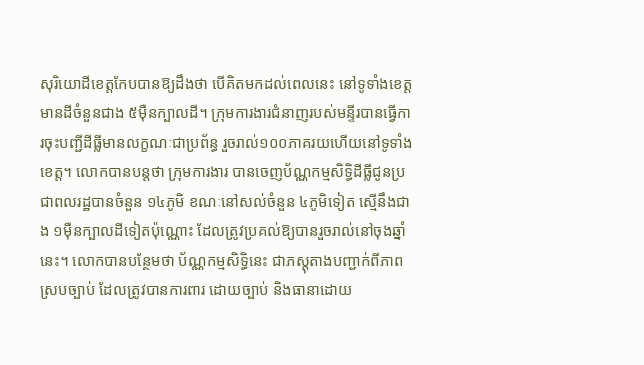សុរិយោដីខេត្តកែបបានឱ្យដឹងថា បើគិតមកដល់ពេលនេះ នៅទូទាំងខេត្តមានដីចំនួនជាង ៥ម៉ឺនក្បាលដី។ ក្រុមការងារជំនាញរបស់មន្ទីរបានធ្វើការចុះបញ្ជីដីធ្លីមានលក្ខណៈជាប្រព័ន្ធ រួចរាល់១០០ភាគរយហើយនៅទូទាំងខេត្ត។ លោកបានបន្តថា ក្រុមការងារ បានចេញប័ណ្ណកម្មសិទ្ធិដីធ្លីជូនប្រជាពលរដ្ឋបានចំនួន ១៤ភូមិ ខណៈនៅសល់ចំនួន ៤ភូមិទៀត ស្មើនឹងជាង ១ម៉ឺនក្បាលដីទៀតប៉ុណ្ណោះ ដែលត្រូវប្រគល់ឱ្យបានរួចរាល់នៅចុងឆ្នាំនេះ។ លោកបានបន្ថែមថា ប័ណ្ណកម្មសិទ្ធិនេះ ជាភស្តុតាងបញ្ជាក់ពីភាពស្របច្បាប់ ដែលត្រូវបានការពារ ដោយច្បាប់ និងធានាដោយ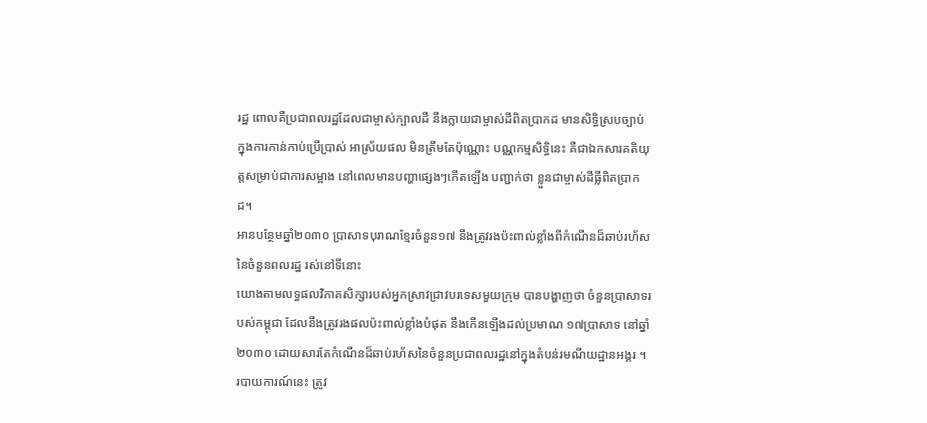រដ្ឋ ពោលគឺប្រជាពលរដ្ឋដែលជាម្ចាស់ក្បាលដី នឹងក្លាយជាម្ចាស់ដីពិតប្រាកដ មានសិទ្ធិស្របច្បាប់ ក្នុងការកាន់កាប់ប្រើប្រាស់ អាស្រ័យផល មិនត្រឹមតែប៉ុណ្ណោះ បណ្ណកម្មសិទ្ធិនេះ គឺជាឯកសារគតិយុត្តសម្រាប់ជាការសម្អាង នៅពេលមានបញ្ហាផ្សេងៗកើតឡើង បញ្ជាក់ថា ខ្លួនជាម្ចាស់ដីធ្លីពិតប្រាកដ។
អានបន្ថែមឆ្នាំ២០៣០ ប្រាសាទបុរាណខ្មែរចំនួន១៧ នឹងត្រូវរងប៉ះពាល់ខ្លាំងពីកំណើនដ៏ឆាប់រហ័សនៃចំនួនពលរដ្ឋ រស់នៅទីនោះ
យោងតាមលទ្ធផលវិភាគសិក្សារបស់អ្នកស្រាវជ្រាវបរទេសមួយក្រុម បានបង្ហាញថា ចំនួនប្រាសាទរបស់កម្ពុជា ដែលនឹងត្រូវរងផលប៉ះពាល់ខ្លាំងបំផុត នឹងកើនឡើងដល់ប្រមាណ ១៧ប្រាសាទ នៅឆ្នាំ២០៣០ ដោយសារតែកំណើនដ៏ឆាប់រហ័សនៃចំនួនប្រជាពលរដ្ឋនៅក្នុងតំបន់រមណីយដ្ឋានអង្គរ ។ របាយការណ៍នេះ ត្រូវ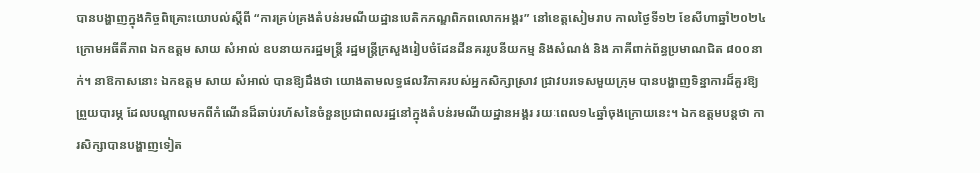បានបង្ហាញក្នុងកិច្ចពិគ្រោះយោបល់ស្តីពី “ការគ្រប់គ្រងតំបន់រមណីយដ្ឋានបេតិកភណ្ឌពិភពលោកអង្គរ” នៅខេត្តសៀមរាប កាលថ្ងៃទី១២ ខែសីហាឆ្នាំ២០២៤ ក្រោមអធីតីភាព ឯកឧត្ដម សាយ សំអាល់ ឧបនាយករដ្ឋមន្ដ្រី រដ្ឋមន្ដ្រីក្រសួងរៀបចំដែនដីនគររូបនីយកម្ម និងសំណង់ និង ភាគីពាក់ព័ន្ធប្រមាណជិត ៨០០នាក់។ នាឱកាសនោះ ឯកឧត្ដម សាយ សំអាល់ បានឱ្យដឹងថា យោងតាមលទ្ធផលវិភាគរបស់អ្នកសិក្សាស្រាវ ជ្រាវបរទេសមួយក្រុម បានបង្ហាញទិន្នាការដ៏គួរឱ្យព្រួយបារម្ភ ដែលបណ្តាលមកពីកំណើនដ៏ឆាប់រហ័សនៃចំនួនប្រជាពលរដ្ឋនៅក្នុងតំបន់រមណីយដ្ឋានអង្គរ រយៈពេល១៤ឆ្នាំចុងក្រោយនេះ។ ឯកឧត្តមបន្តថា ការសិក្សាបានបង្ហាញទៀត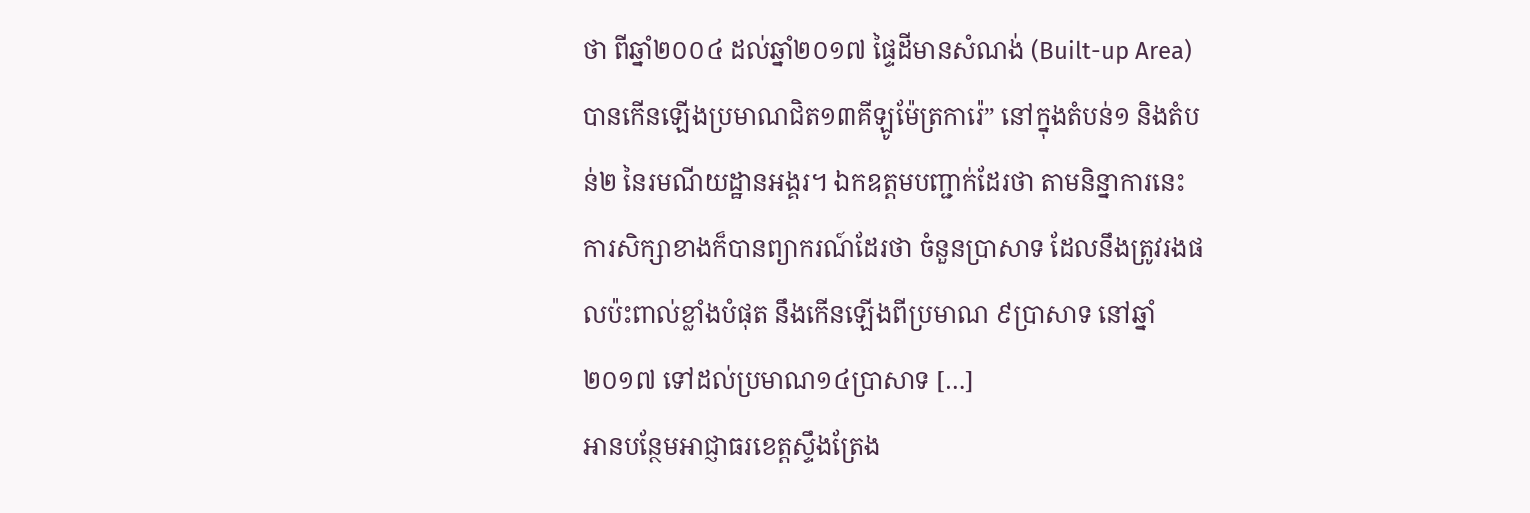ថា ពីឆ្នាំ២០០៤ ដល់ឆ្នាំ២០១៧ ផ្ទៃដីមានសំណង់ (Built-up Area) បានកើនឡើងប្រមាណជិត១៣គីឡូម៉ែត្រការ៉េ” នៅក្នុងតំបន់១ និងតំបន់២ នៃរមណីយដ្ឋានអង្គរ។ ឯកឧត្តមបញ្ជាក់ដែរថា តាមនិន្នាការនេះ ការសិក្សាខាងក៏បានព្យាករណ៍ដែរថា ចំនួនប្រាសាទ ដែលនឹងត្រូវរងផលប៉ះពាល់ខ្លាំងបំផុត នឹងកើនឡើងពីប្រមាណ ៩ប្រាសាទ នៅឆ្នាំ២០១៧ ទៅដល់ប្រមាណ១៤ប្រាសាទ […]
អានបន្ថែមអាជ្ញាធរខេត្តស្ទឹងត្រែង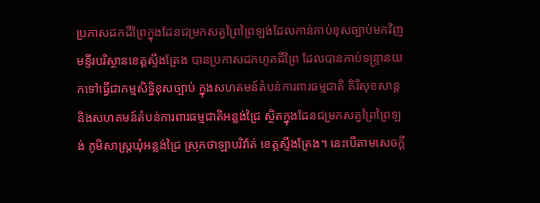ប្រកាសដកដីព្រៃក្នុងដែនជម្រកសត្វព្រៃព្រៃឡង់ដែលកាន់កាប់ខុសច្បាប់មកវិញ
មន្ទីរបរិស្ថានខេត្តស្ទឹងត្រែង បានប្រកាសដកហូតដីព្រៃ ដែលបានកាប់ទន្ទ្រានយកទៅធ្វើជាកម្មសិទ្ធិខុសច្បាប់ ក្នុងសហគមន៍តំបន់ការពារធម្មជាតិ គិរីសុខសាន្ត និងសហគមន៍តំបន់ការពារធម្មជាតិអន្លង់ជ្រៃ ស្ថិតក្នុងដែនជម្រកសត្វព្រៃព្រៃឡង់ ភូមិសាស្រ្តឃុំអន្លង់ជ្រៃ ស្រុកថាឡាបរិវ៉ាត់ ខេត្តស្ទឹងត្រែង។ នេះបើតាមសេចក្តី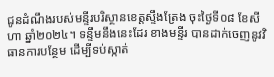ជូនដំណឹងរបស់មន្ទីរបរិស្ថានខេត្តស្ទឹងត្រែង ចុះថ្ងៃទី០៨ ខែសីហា ឆ្នាំ២០២៤។ ទន្ទឹមនឹងនេះដែរ ខាងមន្ទីរ បានដាក់ចេញនូវវិធានការបន្ថែម ដើម្បីទប់ស្កាត់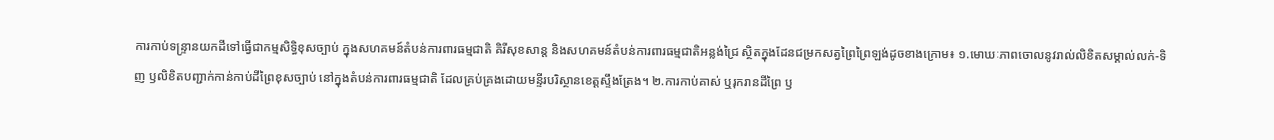ការកាប់ទន្ទ្រានយកដីទៅធ្វើជាកម្មសិទ្ធិខុសច្បាប់ ក្នុងសហគមន៍តំបន់ការពារធម្មជាតិ គិរីសុខសាន្ត និងសហគមន៍តំបន់ការពារធម្មជាតិអន្លង់ជ្រៃ ស្ថិតក្នុងដែនជម្រកសត្វព្រៃព្រៃឡង់ដូចខាងក្រោម៖ ១.មោឃៈភាពចោលនូវរាល់លិខិតសម្គាល់លក់-ទិញ ឫលិខិតបញ្ជាក់កាន់កាប់ដីព្រៃខុសច្បាប់ នៅក្នុងតំបន់ការពារធម្មជាតិ ដែលគ្រប់គ្រងដោយមន្ទីរបរិស្ថានខេត្តស្ទឹងត្រែង។ ២.ការកាប់គាស់ ឬរុករានដីព្រៃ ឫ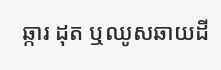ឆ្ការ ដុត ឬឈូសឆាយដី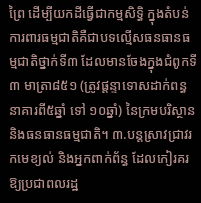ព្រៃ ដើម្បីយកដីធ្វើជាកម្មសិទ្ធិ ក្នុងតំបន់ការពារធម្មជាតិគឺជាបទល្មើសធនធានធម្មជាតិថ្នាក់ទី៣ ដែលមានចែងក្នុងជំពូកទី៣ មាត្រា៨៥១ (ត្រូវផ្តន្ទាទោសដាក់ពន្ធនាគារពី៥ឆ្នាំ ទៅ ១០ឆ្នាំ) នៃក្រមបរិស្ថាន និងធនធានធម្មជាតិ។ ៣.បន្តស្រាវជ្រាវរកមេខ្យល់ និងអ្នកពាក់ព័ន្ធ ដែលកៀរគរឱ្យប្រជាពលរដ្ឋ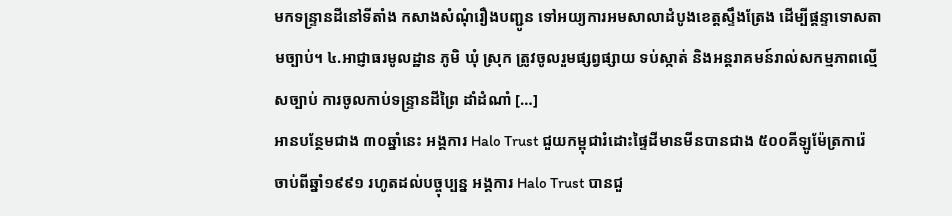មកទន្ទ្រានដីនៅទីតាំង កសាងសំណុំរឿងបញ្ជូន ទៅអយ្យការអមសាលាដំបូងខេត្តស្ទឹងត្រែង ដើម្បីផ្តន្ទាទោសតាមច្បាប់។ ៤.អាជ្ញាធរមូលដ្ឋាន ភូមិ ឃុំ ស្រុក ត្រូវចូលរួមផ្សព្វផ្សាយ ទប់ស្កាត់ និងអន្តរាគមន៍រាល់សកម្មភាពល្មើសច្បាប់ ការចូលកាប់ទន្ទ្រានដីព្រៃ ដាំដំណាំ […]
អានបន្ថែមជាង ៣០ឆ្នាំនេះ អង្គការ Halo Trust ជួយកម្ពុជារំដោះផ្ទៃដីមានមីនបានជាង ៥០០គីឡូម៉ែត្រការ៉េ
ចាប់ពីឆ្នាំ១៩៩១ រហូតដល់បច្ចុប្បន្ន អង្គការ Halo Trust បានជួ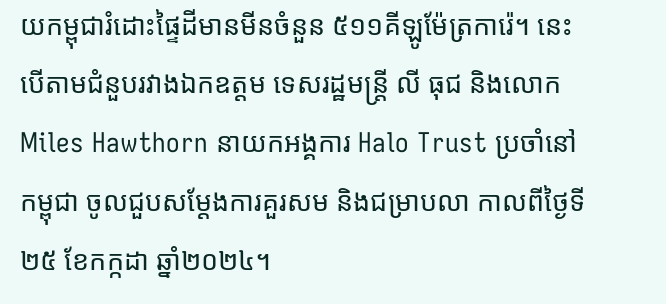យកម្ពុជារំដោះផ្ទៃដីមានមីនចំនួន ៥១១គីឡូម៉ែត្រការ៉េ។ នេះបើតាមជំនួបរវាងឯកឧត្តម ទេសរដ្ឋមន្រ្តី លី ធុជ និងលោក Miles Hawthorn នាយកអង្គការ Halo Trust ប្រចាំនៅកម្ពុជា ចូលជួបសម្តែងការគួរសម និងជម្រាបលា កាលពីថ្ងៃទី២៥ ខែកក្កដា ឆ្នាំ២០២៤។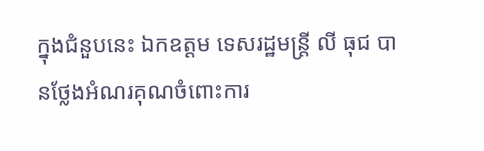ក្នុងជំនួបនេះ ឯកឧត្តម ទេសរដ្ឋមន្រ្តី លី ធុជ បានថ្លែងអំណរគុណចំពោះការ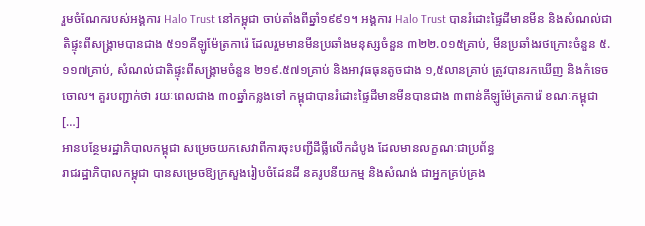រួមចំណែករបស់អង្គការ Halo Trust នៅកម្ពុជា ចាប់តាំងពីឆ្នាំ១៩៩១។ អង្គការ Halo Trust បានរំដោះផ្ទៃដីមានមីន និងសំណល់ជាតិផ្ទុះពីសង្រ្គាមបានជាង ៥១១គីឡូម៉ែត្រការ៉េ ដែលរួមមានមីនប្រឆាំងមនុស្សចំនួន ៣២២.០១៥គ្រាប់, មីនប្រឆាំងរថក្រោះចំនួន ៥.១១៧គ្រាប់, សំណល់ជាតិផ្ទុះពីសង្រ្គាមចំនួន ២១៩.៥៧១គ្រាប់ និងអាវុធធុនតូចជាង ១,៥លានគ្រាប់ ត្រូវបានរកឃើញ និងកំទេចចោល។ គួរបញ្ជាក់ថា រយៈពេលជាង ៣០ឆ្នាំកន្លងទៅ កម្ពុជាបានរំដោះផ្ទៃដីមានមីនបានជាង ៣ពាន់គីឡូម៉ែត្រការ៉េ ខណៈកម្ពុជា […]
អានបន្ថែមរដ្ឋាភិបាលកម្ពុជា សម្រេចយកសេវាពីការចុះបញ្ជីដីធ្លីលើកដំបូង ដែលមានលក្ខណៈជាប្រព័ន្ធ
រាជរដ្ឋាភិបាលកម្ពុជា បានសម្រេចឱ្យក្រសួងរៀបចំដែនដី នគរូបនីយកម្ម និងសំណង់ ជាអ្នកគ្រប់គ្រង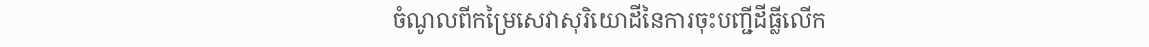ចំណូលពីកម្រៃសេវាសុរិយោដីនៃការចុះបញ្ជីដីធ្លីលើក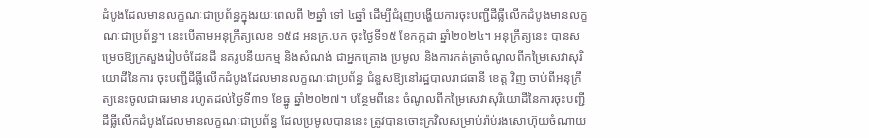ដំបូងដែលមានលក្ខណៈជាប្រព័ន្ធក្នុងរយៈពេលពី ២ឆ្នាំ ទៅ ៤ឆ្នាំ ដើម្បីជំរុញបង្ហើយការចុះបញ្ជីដីធ្លីលើកដំបូងមានលក្ខណៈជាប្រព័ន្ធ។ នេះបើតាមអនុក្រឹត្យលេខ ១៥៨ អនក្រ.បក ចុះថ្ងៃទី១៥ ខែកក្កដា ឆ្នាំ២០២៤។ អនុក្រឹត្យនេះ បានសម្រេចឱ្យក្រសួងរៀបចំដែនដី នគរូបនីយកម្ម និងសំណង់ ជាអ្នកគ្រោង ប្រមូល និងការកត់ត្រាចំណូលពីកម្រៃសេវាសុរិយោដីនៃការ ចុះបញ្ជីដីធ្លីលើកដំបូងដែលមានលក្ខណៈជាប្រព័ន្ធ ជំនួសឱ្យនៅរដ្ឋបាលរាជធានី ខេត្ត វិញ ចាប់ពីអនុក្រឹត្យនេះចូលជាធរមាន រហូតដល់ថ្ងៃទី៣១ ខែធ្នូ ឆ្នាំ២០២៧។ បន្ថែមពីនេះ ចំណូលពីកម្រៃសេវាសុរិយោដីនៃការចុះបញ្ជីដីធ្លីលើកដំបូងដែលមានលក្ខណៈជាប្រព័ន្ធ ដែលប្រមូលបាននេះ ត្រូវបានចោះក្រវិលសម្រាប់រ៉ាប់រងសោហ៊ុយចំណាយ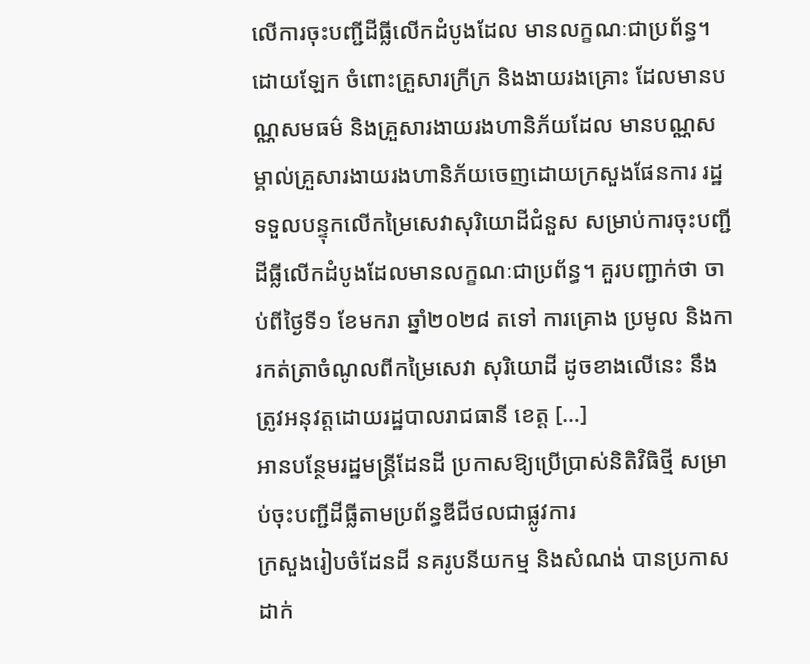លើការចុះបញ្ជីដីធ្លីលើកដំបូងដែល មានលក្ខណៈជាប្រព័ន្ធ។ ដោយឡែក ចំពោះគ្រួសារក្រីក្រ និងងាយរងគ្រោះ ដែលមានបណ្ណសមធម៌ និងគ្រួសារងាយរងហានិភ័យដែល មានបណ្ណសម្គាល់គ្រួសារងាយរងហានិភ័យចេញដោយក្រសួងផែនការ រដ្ឋទទួលបន្ទុកលើកម្រៃសេវាសុរិយោដីជំនួស សម្រាប់ការចុះបញ្ជីដីធ្លីលើកដំបូងដែលមានលក្ខណៈជាប្រព័ន្ធ។ គួរបញ្ជាក់ថា ចាប់ពីថ្ងៃទី១ ខែមករា ឆ្នាំ២០២៨ តទៅ ការគ្រោង ប្រមូល និងការកត់ត្រាចំណូលពីកម្រៃសេវា សុរិយោដី ដូចខាងលើនេះ នឹងត្រូវអនុវត្តដោយរដ្ឋបាលរាជធានី ខេត្ត […]
អានបន្ថែមរដ្ឋមន្រ្តីដែនដី ប្រកាសឱ្យប្រើប្រាស់និតិវិធិថ្មី សម្រាប់ចុះបញ្ជីដីធ្លីតាមប្រព័ន្ធឌីជីថលជាផ្លូវការ
ក្រសួងរៀបចំដែនដី នគរូបនីយកម្ម និងសំណង់ បានប្រកាសដាក់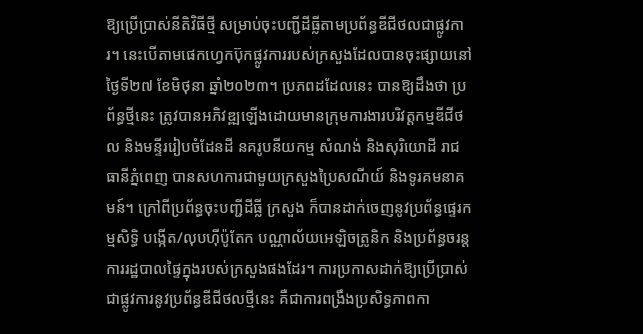ឱ្យប្រើប្រាស់នីតិវិធីថ្មី សម្រាប់ចុះបញ្ជីដីធ្លីតាមប្រព័ន្ធឌីជីថលជាផ្លូវការ។ នេះបើតាមផេកហ្វេកប៊ុកផ្លូវការរបស់ក្រសួងដែលបានចុះផ្សាយនៅថ្ងៃទី២៧ ខែមិថុនា ឆ្នាំ២០២៣។ ប្រភពដដែលនេះ បានឱ្យដឹងថា ប្រព័ន្ធថ្មីនេះ ត្រូវបានអភិវឌ្ឍឡើងដោយមានក្រុមការងារបរិវត្តកម្មឌីជីថល និងមន្ទីររៀបចំដែនដី នគរូបនីយកម្ម សំណង់ និងសុរិយោដី រាជធានីភ្នំពេញ បានសហការជាមួយក្រសួងប្រៃសណីយ៍ និងទូរគមនាគមន៍។ ក្រៅពីប្រព័ន្ធចុះបញ្ជីដីធ្លី ក្រសួង ក៏បានដាក់ចេញនូវប្រព័ន្ធផ្ទេរកម្មសិទ្ធិ បង្កើត/លុបហ៊ីប៉ូតែក បណ្ណាល័យអេឡិចត្រូនិក និងប្រព័ន្ធចរន្តការរដ្ឋបាលផ្ទៃក្នុងរបស់ក្រសួងផងដែរ។ ការប្រកាសដាក់ឱ្យប្រើប្រាស់ជាផ្លូវការនូវប្រព័ន្ធឌីជីថលថ្មីនេះ គឺជាការពង្រឹងប្រសិទ្ធភាពកា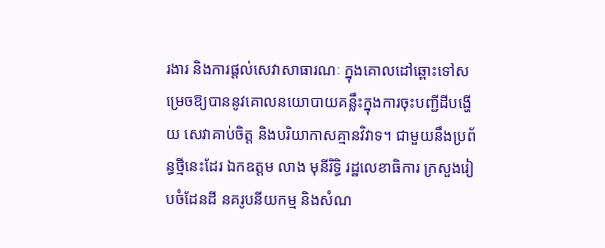រងារ និងការផ្ដល់សេវាសាធារណៈ ក្នុងគោលដៅឆ្ពោះទៅសម្រេចឱ្យបាននូវគោលនយោបាយគន្លឹះក្នុងការចុះបញ្ជីដីបង្ហើយ សេវាគាប់ចិត្ត និងបរិយាកាសគ្មានវិវាទ។ ជាមួយនឹងប្រព័ន្ធថ្មីនេះដែរ ឯកឧត្តម លាង មុនីរិទ្ធិ រដ្ឋលេខាធិការ ក្រសួងរៀបចំដែនដី នគរូបនីយកម្ម និងសំណ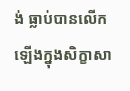ង់ ធ្លាប់បានលើកឡើងក្នុងសិក្ខាសា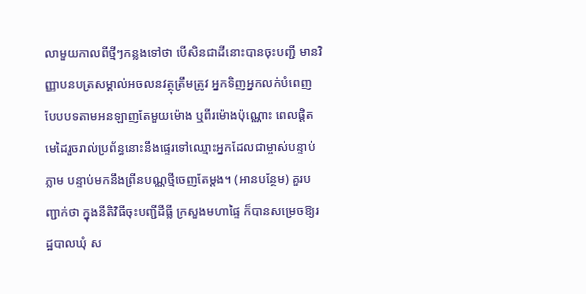លាមួយកាលពីថ្មីៗកន្លងទៅថា បើសិនជាដីនោះបានចុះបញ្ជី មានវិញ្ញាបនបត្រសម្គាល់អចលនវត្ថុត្រឹមត្រូវ អ្នកទិញអ្នកលក់បំពេញបែបបទតាមអនឡាញតែមួយម៉ោង ឬពីរម៉ោងប៉ុណ្ណោះ ពេលផ្តិតមេដៃរួចរាល់ប្រព័ន្ធនោះនឹងផ្ទេរទៅឈ្មោះអ្នកដែលជាម្ចាស់បន្ទាប់ភ្លាម បន្ទាប់មកនឹងព្រីនបណ្ណថ្មីចេញតែម្តង។ (អានបន្ថែម) គួរបញ្ជាក់ថា ក្នុងនីតិវិធីចុះបញ្ជីដីធ្លី ក្រសួងមហាផ្ទៃ ក៏បានសម្រេចឱ្យរដ្ឋបាលឃុំ ស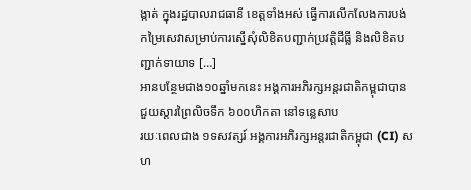ង្កាត់ ក្នុងរដ្ឋបាលរាជធានី ខេត្តទាំងអស់ ធ្វើការលើកលែងការបង់កម្រៃសេវាសម្រាប់ការស្នើសុំលិខិតបញ្ជាក់ប្រវត្តិដីធ្លី និងលិខិតបញ្ជាក់ទាយាទ […]
អានបន្ថែមជាង១០ឆ្នាំមកនេះ អង្គការអភិរក្សអន្តរជាតិកម្ពុជាបានជួយស្តារព្រៃលិចទឹក ៦០០ហិកតា នៅទន្លេសាប
រយៈពេលជាង ១ទសវត្សរ៍ អង្គការអភិរក្សអន្តរជាតិកម្ពុជា (CI) សហ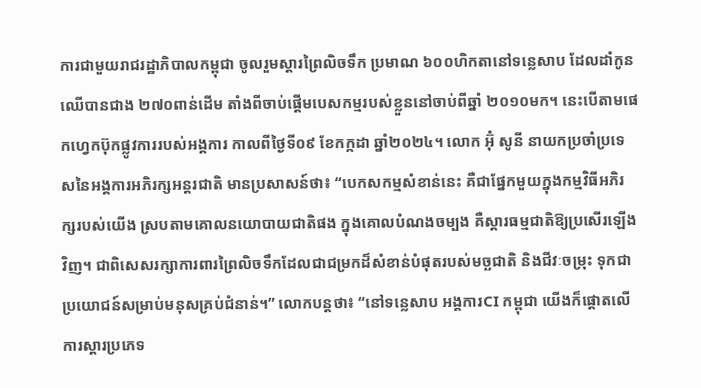ការជាមួយរាជរដ្ឋាភិបាលកម្ពុជា ចូលរួមស្តារព្រៃលិចទឹក ប្រមាណ ៦០០ហិកតានៅទន្លេសាប ដែលដាំកូនឈើបានជាង ២៧០ពាន់ដើម តាំងពីចាប់ផ្តើមបេសកម្មរបស់ខ្លួននៅចាប់ពីឆ្នាំ ២០១០មក។ នេះបើតាមផេកហ្វេកប៊ុកផ្លូវការរបស់អង្គការ កាលពីថ្ងៃទី០៩ ខែកក្កដា ឆ្នាំ២០២៤។ លោក អ៊ុំ សូនី នាយកប្រចាំប្រទេសនៃអង្គការអភិរក្សអន្តរជាតិ មានប្រសាសន៍ថា៖ “បេកសកម្មសំខាន់នេះ គឺជាផ្នែកមួយក្នុងកម្មវិធីអភិរក្សរបស់យើង ស្របតាមគោលនយោបាយជាតិផង ក្នុងគោលបំណងចម្បង គឺស្តារធម្មជាតិឱ្យប្រសើរឡើងវិញ។ ជាពិសេសរក្សាការពារព្រៃលិចទឹកដែលជាជម្រកដ៏សំខាន់បំផុតរបស់មច្ឆជាតិ និងជីវៈចម្រុះ ទុកជាប្រយោជន៍សម្រាប់មនុសគ្រប់ជំនាន់។” លោកបន្តថា៖ “នៅទន្លេសាប អង្គការCI កម្ពុជា យើងក៏ផ្តោតលើការស្តារប្រភេទ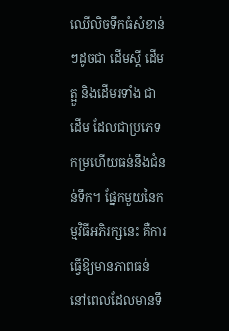ឈើលិចទឹកធំសំខាន់ៗដូចជា ដើមស្តី ដើមត្អួ និងដើមរទាំង ជាដើម ដែលជាប្រភេទកម្រហើយធន់នឹងជំនន់ទឹក។ ផ្នែកមួយនៃកម្មវិធីអភិរក្សនេះ គឺការធ្វើឱ្យមានភាពធន់ នៅពេលដែលមានទឹ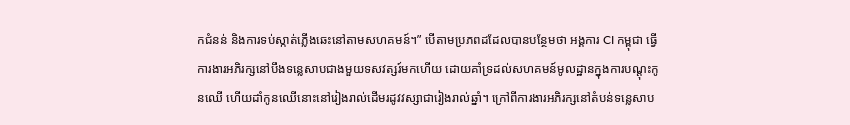កជំនន់ និងការទប់ស្កាត់ភ្លើងឆេះនៅតាមសហគមន៍។” បើតាមប្រភពដដែលបានបន្ថែមថា អង្គការ CI កម្ពុជា ធ្វើការងារអភិរក្សនៅបឹងទន្លេសាបជាងមួយទសវត្សរ៍មកហើយ ដោយគាំទ្រដល់សហគមន៍មូលដ្ឋានក្នុងការបណ្តុះកូនឈើ ហើយដាំកូនឈើនោះនៅរៀងរាល់ដើមរដូវវស្សាជារៀងរាល់ឆ្នាំ។ ក្រៅពីការងារអភិរក្សនៅតំបន់ទន្លេសាប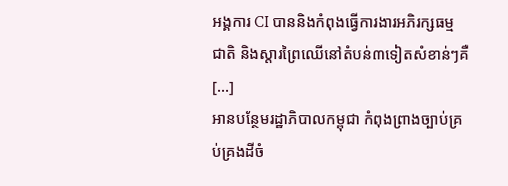អង្គការ CI បាននិងកំពុងធ្វើការងារអភិរក្សធម្មជាតិ និងស្តារព្រៃឈើនៅតំបន់៣ទៀតសំខាន់ៗគឺ […]
អានបន្ថែមរដ្ឋាភិបាលកម្ពុជា កំពុងព្រាងច្បាប់គ្រប់គ្រងដីចំ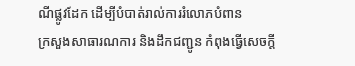ណីផ្លូវដែក ដើម្បីបំបាត់រាល់ការរំលោភបំពាន
ក្រសួងសាធារណការ និងដឹកជញ្ជូន កំពុងធ្វើសេចក្តី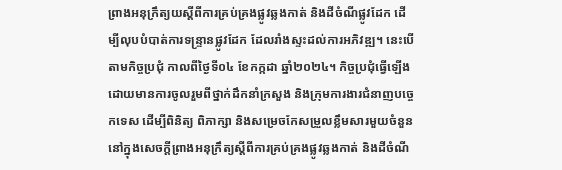ព្រាងអនុក្រឹត្យយស្តីពីការគ្រប់គ្រងផ្លូវឆ្លងកាត់ និងដីចំណីផ្លូវដែក ដើម្បីលុបបំបាត់ការទន្រ្ទានផ្លូវដែក ដែលរាំងស្ទះដល់ការអភិវឌ្ឍ។ នេះបើតាមកិច្ចប្រជុំ កាលពីថ្ងៃទី០៤ ខែកក្កដា ឆ្នាំ២០២៤។ កិច្ចប្រជុំធ្វើឡើងដោយមានការចូលរួមពីថ្នាក់ដឹកនាំក្រសួង និងក្រុមការងារជំនាញបច្ចេកទេស ដើម្បីពិនិត្យ ពិភាក្សា និងសម្រេចកែសម្រួលខ្លឹមសារមួយចំនួននៅក្នុងសេចក្តីព្រាងអនុក្រឹត្យស្តីពីការគ្រប់គ្រងផ្លូវឆ្លងកាត់ និងដីចំណី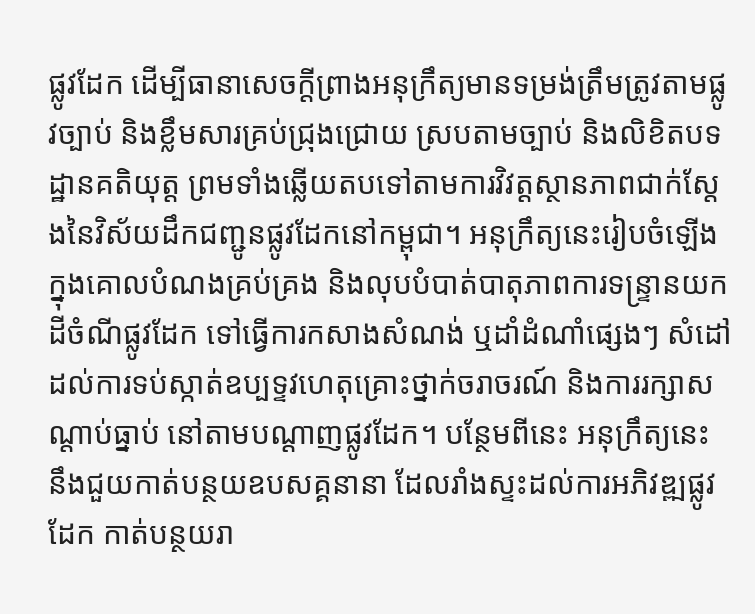ផ្លូវដែក ដើម្បីធានាសេចក្តីព្រាងអនុក្រឹត្យមានទម្រង់ត្រឹមត្រូវតាមផ្លូវច្បាប់ និងខ្លឹមសារគ្រប់ជ្រុងជ្រោយ ស្របតាមច្បាប់ និងលិខិតបទដ្ឋានគតិយុត្ត ព្រមទាំងឆ្លើយតបទៅតាមការវិវត្តស្ថានភាពជាក់ស្តែងនៃវិស័យដឹកជញ្ជូនផ្លូវដែកនៅកម្ពុជា។ អនុក្រឹត្យនេះរៀបចំឡើង ក្នុងគោលបំណងគ្រប់គ្រង និងលុបបំបាត់បាតុភាពការទន្ទ្រានយកដីចំណីផ្លូវដែក ទៅធ្វើការកសាងសំណង់ ឬដាំដំណាំផ្សេងៗ សំដៅដល់ការទប់ស្កាត់ឧប្បទ្ទវហេតុគ្រោះថ្នាក់ចរាចរណ៍ និងការរក្សាសណ្តាប់ធ្នាប់ នៅតាមបណ្ដាញផ្លូវដែក។ បន្ថែមពីនេះ អនុក្រឹត្យនេះ នឹងជួយកាត់បន្ថយឧបសគ្គនានា ដែលរាំងស្ទះដល់ការអភិវឌ្ឍផ្លូវដែក កាត់បន្ថយរា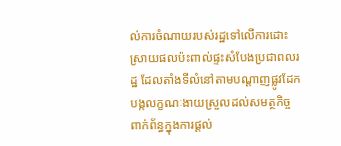ល់ការចំណាយរបស់រដ្ឋទៅលើការដោះស្រាយផលប៉ះពាល់ផ្ទះសំបែងប្រជាពលរដ្ឋ ដែលតាំងទីលំនៅតាមបណ្ដាញផ្លូវដែក បង្កលក្ខណៈងាយស្រួលដល់សមត្ថកិច្ចពាក់ព័ន្ធក្នុងការផ្ដល់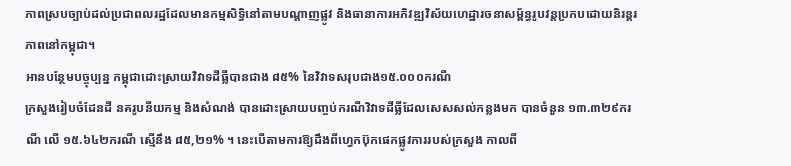ភាពស្របច្បាប់ដល់ប្រជាពលរដ្ឋដែលមានកម្មសិទ្ធិនៅតាមបណ្ដាញផ្លូវ និងធានាការអភិវឌ្ឍវិស័យហេដ្ឋារចនាសម្ព័ន្ធរូបវន្តប្រកបដោយនិរន្តរភាពនៅកម្ពុជា។
អានបន្ថែមបច្ចុប្បន្ន កម្ពុជាដោះស្រាយវិវាទដីធ្លីបានជាង ៨៥% នៃវិវាទសរុបជាង១៥.០០០ករណី
ក្រសួងរៀបចំដែនដី នគរូបនីយកម្ម និងសំណង់ បានដោះស្រាយបញ្ចប់ករណីវិវាទដីធ្លីដែលសេសសល់កន្លងមក បានចំនួន ១៣.៣២៩ករណី លើ ១៥.៦៤២ករណី ស្មើនឹង ៨៥,២១% ។ នេះបើតាមការឱ្យដឹងពីហ្វេកប៊ុកផេកផ្លូវការរបស់ក្រសួង កាលពី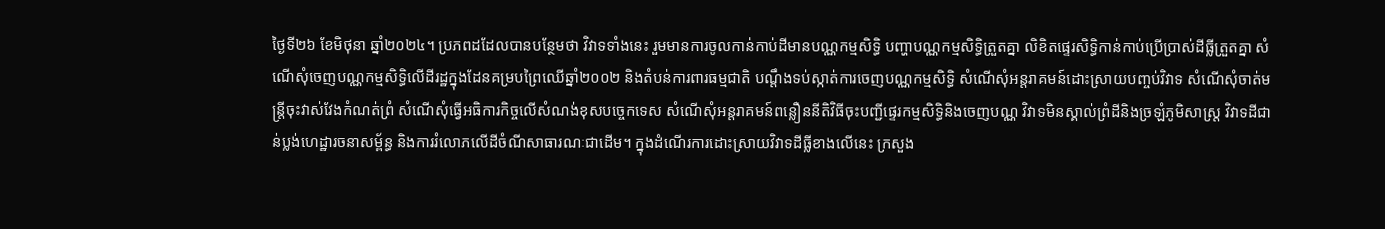ថ្ងៃទី២៦ ខែមិថុនា ឆ្នាំ២០២៤។ ប្រភពដដែលបានបន្ថែមថា វិវាទទាំងនេះ រួមមានការចូលកាន់កាប់ដីមានបណ្ណកម្មសិទ្ធិ បញ្ហាបណ្ណកម្មសិទ្ធិត្រួតគ្នា លិខិតផ្ទេរសិទ្ធិកាន់កាប់ប្រើប្រាស់ដីធ្លីត្រួតគ្នា សំណើសុំចេញបណ្ណកម្មសិទ្ធិលើដីរដ្ឋក្នុងដែនគម្របព្រៃឈើឆ្នាំ២០០២ និងតំបន់ការពារធម្មជាតិ បណ្ដឹងទប់ស្កាត់ការចេញបណ្ណកម្មសិទ្ធិ សំណើសុំអន្តរាគមន៍ដោះស្រាយបញ្ចប់វិវាទ សំណើសុំចាត់មន្រ្តីចុះវាស់វែងកំណត់ព្រំ សំណើសុំធ្វើអធិការកិច្ចលើសំណង់ខុសបច្ចេកទេស សំណើសុំអន្តរាគមន៍ពន្លឿននីតិវិធីចុះបញ្ជីផ្ទេរកម្មសិទ្ធិនិងចេញបណ្ណ វិវាទមិនស្គាល់ព្រំដីនិងច្រឡំភូមិសាស្រ្ត វិវាទដីជាន់ប្លង់ហេដ្ឋារចនាសម្ព័ន្ធ និងការរំលោភលើដីចំណីសាធារណៈជាដើម។ ក្នុងដំណើរការដោះស្រាយវិវាទដីធ្លីខាងលើនេះ ក្រសួង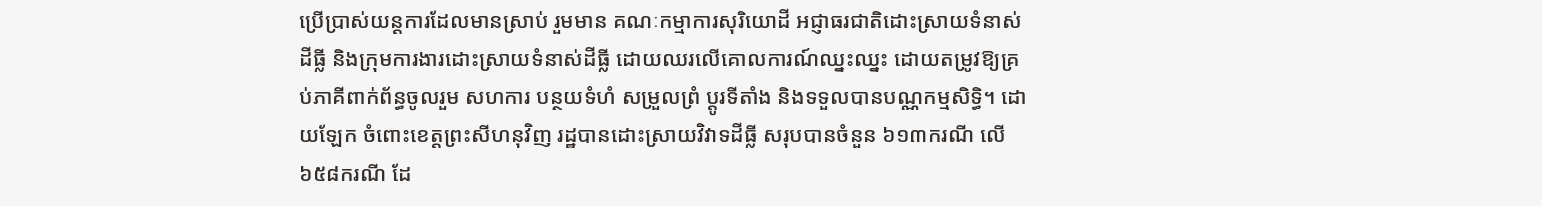ប្រើប្រាស់យន្តការដែលមានស្រាប់ រួមមាន គណៈកម្មាការសុរិយោដី អជ្ញាធរជាតិដោះស្រាយទំនាស់ដីធ្លី និងក្រុមការងារដោះស្រាយទំនាស់ដីធ្លី ដោយឈរលើគោលការណ៍ឈ្នះឈ្នះ ដោយតម្រូវឱ្យគ្រប់ភាគីពាក់ព័ន្ធចូលរួម សហការ បន្ថយទំហំ សម្រួលព្រំ ប្តូរទីតាំង និងទទួលបានបណ្ណកម្មសិទ្ធិ។ ដោយឡែក ចំពោះខេត្តព្រះសីហនុវិញ រដ្ឋបានដោះស្រាយវិវាទដីធ្លី សរុបបានចំនួន ៦១៣ករណី លើ ៦៥៨ករណី ដែ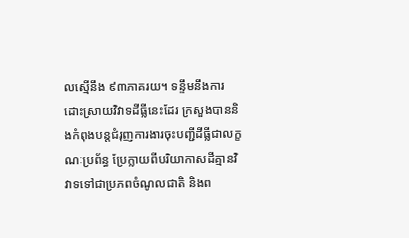លស្មើនឹង ៩៣ភាគរយ។ ទន្ទឹមនឹងការដោះស្រាយវិវាទដីធ្លីនេះដែរ ក្រសួងបាននិងកំពុងបន្តជំរុញការងារចុះបញ្ជីដីធ្លីជាលក្ខណៈប្រព័ន្ធ ប្រែក្លាយពីបរិយាកាសដីគ្មានវិវាទទៅជាប្រភពចំណូលជាតិ និងព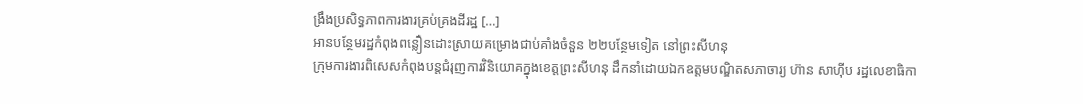ង្រឹងប្រសិទ្ធភាពការងារគ្រប់គ្រងដីរដ្ឋ […]
អានបន្ថែមរដ្ឋកំពុងពន្លឿនដោះស្រាយគម្រោងជាប់គាំងចំនួន ២២បន្ថែមទៀត នៅព្រះសីហនុ
ក្រុមការងារពិសេសកំពុងបន្តជំរុញការវិនិយោគក្នុងខេត្តព្រះសីហនុ ដឹកនាំដោយឯកឧត្តមបណ្ឌិតសភាចារ្យ ហ៊ាន សាហ៊ីប រដ្ឋលេខាធិកា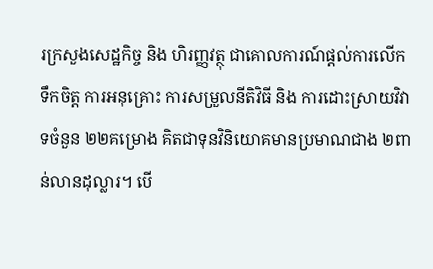រក្រសួងសេដ្ឋកិច្ច និង ហិរញ្ញវត្ថុ ជាគោលការណ៍ផ្តល់ការលើកទឹកចិត្ត ការអនុគ្រោះ ការសម្រួលនីតិវិធី និង ការដោះស្រាយវិវាទចំនួន ២២គម្រោង គិតជាទុនវិនិយោគមានប្រមាណជាង ២ពាន់លានដុល្លារ។ បើ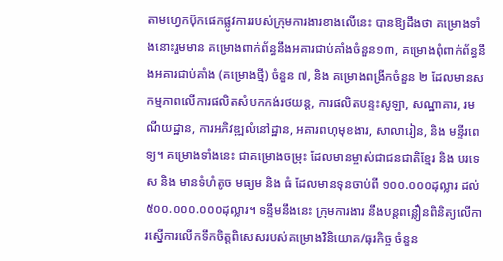តាមហ្វេកប៊ុកផេកផ្លូវការរបស់ក្រុមការងារខាងលើនេះ បានឱ្យដឹងថា គម្រោងទាំងនោះរួមមាន គម្រោងពាក់ព័ន្ធនឹងអគារជាប់គាំងចំនួន១៣, គម្រោងពុំពាក់ព័ន្ធនឹងអគារជាប់គាំង (គម្រោងថ្មី) ចំនួន ៧, និង គម្រោងពង្រីកចំនួន ២ ដែលមានសកម្មភាពលើការផលិតសំបកកង់រថយន្ត, ការផលិតបន្ទះសូឡា, សណ្ឋាគារ, រមណីយដ្ឋាន, ការអភិវឌ្ឍលំនៅដ្ឋាន, អគារពហុមុខងារ, សាលារៀន, និង មន្ទីរពេទ្យ។ គម្រោងទាំងនេះ ជាគម្រោងចម្រុះ ដែលមានម្ចាស់ជាជនជាតិខ្មែរ និង បរទេស និង មានទំហំតូច មធ្យម និង ធំ ដែលមានទុនចាប់ពី ១០០.០០០ដុល្លារ ដល់ ៥០០.០០០.០០០ដុល្លារ។ ទន្ទឹមនឹងនេះ ក្រុមការងារ នឹងបន្តពន្លឿនពិនិត្យលើការស្នើការលើកទឹកចិត្តពិសេសរបស់គម្រោងវិនិយោគ/ធុរកិច្ច ចំនួន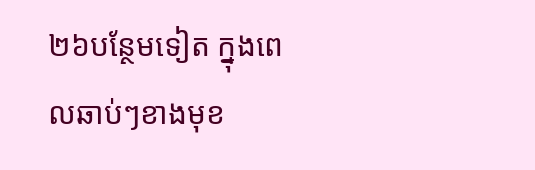២៦បន្ថែមទៀត ក្នុងពេលឆាប់ៗខាងមុខ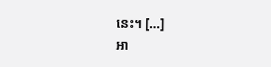នេះ។ […]
អា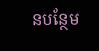នបន្ថែម